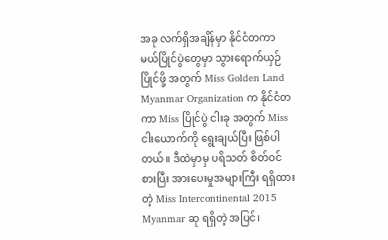အခု လက်ရှိအချိန်မှာ နိုင်ငံတကာ မယ်ပြိုင်ပွဲတွေမှာ သွားရောက်ယှဉ်ပြိုင်ဖို့ အတွက် Miss Golden Land Myanmar Organization က နိုင်ငံတကာ Miss ပြိုင်ပွဲ ငါးခု အတွက် Miss ငါးယောက်ကို ရွေးချယ်ပြီး ဖြစ်ပါတယ်။ ဒီထဲမှာမှ ပရိသတ် စိတ်ဝင်စားပြီး အားပေးမှုအများကြီး ရရှိထားတဲ့ Miss Intercontinental 2015 Myanmar ဆု ရရှိတဲ့ အပြင်၊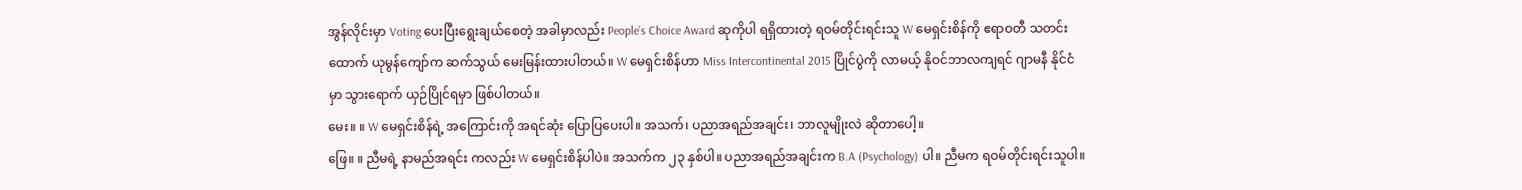အွန်လိုင်းမှာ Voting ပေးပြီးရွေးချယ်စေတဲ့ အခါမှာလည်း People’s Choice Award ဆုကိုပါ ရရှိထားတဲ့ ရဝမ်တိုင်းရင်းသူ W မေရှင်းစိန်ကို ဧရာဝတီ သတင်းထောက် ယုမွန်ကျော်က ဆက်သွယ် မေးမြန်းထားပါတယ်။ W မေရှင်းစိန်ဟာ Miss Intercontinental 2015 ပြိုင်ပွဲကို လာမယ့် နိုဝင်ဘာလကျရင် ဂျာမနီ နိုင်ငံမှာ သွားရောက် ယှဉ်ပြိုင်ရမှာ ဖြစ်ပါတယ်။
မေး။ ။ W မေရှင်းစိန်ရဲ့ အကြောင်းကို အရင်ဆုံး ပြောပြပေးပါ။ အသက်၊ ပညာအရည်အချင်း၊ ဘာလူမျိုးလဲ ဆိုတာပေါ့။
ဖြေ။ ။ ညီမရဲ့ နာမည်အရင်း ကလည်း W မေရှင်းစိန်ပါပဲ။ အသက်က ၂၃ နှစ်ပါ။ ပညာအရည်အချင်းက B.A (Psychology) ပါ။ ညီမက ရဝမ်တိုင်းရင်းသူပါ။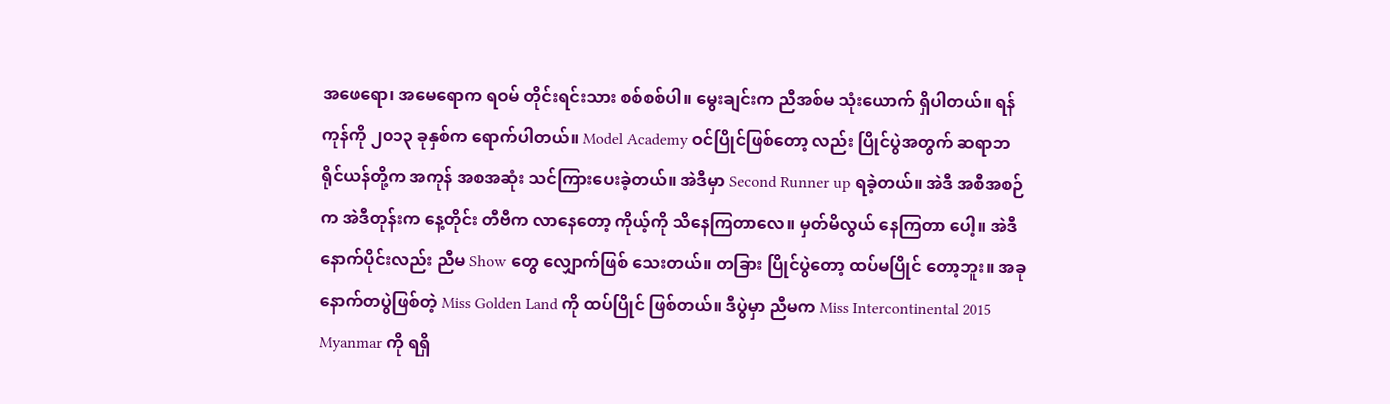အဖေရော၊ အမေရောက ရဝမ် တိုင်းရင်းသား စစ်စစ်ပါ။ မွေးချင်းက ညီအစ်မ သုံးယောက် ရှိပါတယ်။ ရန်ကုန်ကို ၂၀၁၃ ခုနှစ်က ရောက်ပါတယ်။ Model Academy ဝင်ပြိုင်ဖြစ်တော့ လည်း ပြိုင်ပွဲအတွက် ဆရာဘရိုင်ယန်တို့က အကုန် အစအဆုံး သင်ကြားပေးခဲ့တယ်။ အဲဒီမှာ Second Runner up ရခဲ့တယ်။ အဲဒီ အစီအစဉ်က အဲဒီတုန်းက နေ့တိုင်း တီဗီက လာနေတော့ ကိုယ့်ကို သိနေကြတာလေ။ မှတ်မိလွယ် နေကြတာ ပေါ့။ အဲဒီနောက်ပိုင်းလည်း ညီမ Show တွေ လျှောက်ဖြစ် သေးတယ်။ တခြား ပြိုင်ပွဲတော့ ထပ်မပြိုင် တော့ဘူး။ အခုနောက်တပွဲဖြစ်တဲ့ Miss Golden Land ကို ထပ်ပြိုင် ဖြစ်တယ်။ ဒီပွဲမှာ ညီမက Miss Intercontinental 2015 Myanmar ကို ရရှိ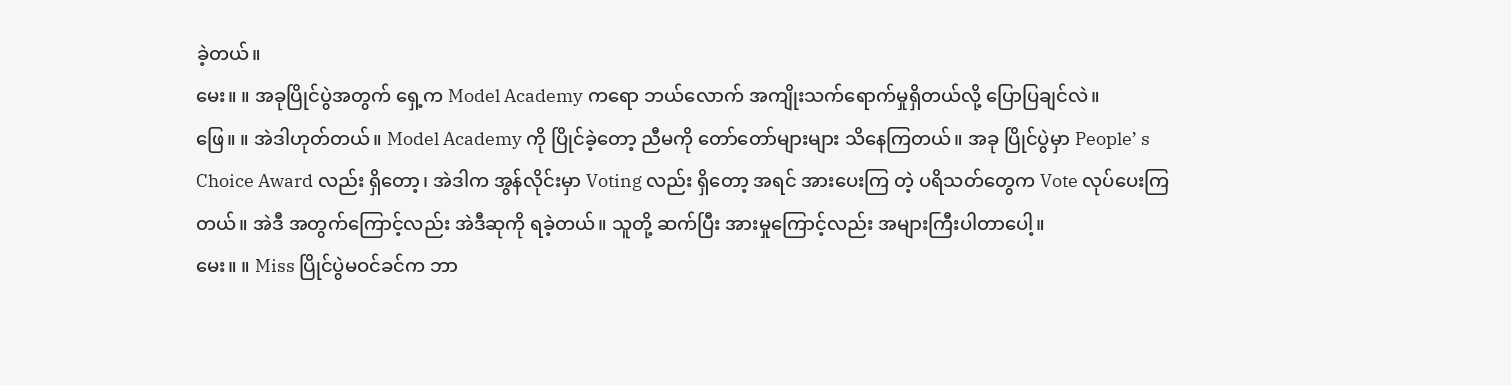ခဲ့တယ်။
မေး။ ။ အခုပြိုင်ပွဲအတွက် ရှေ့က Model Academy ကရော ဘယ်လောက် အကျိုးသက်ရောက်မှုရှိတယ်လို့ ပြောပြချင်လဲ။
ဖြေ။ ။ အဲဒါဟုတ်တယ်။ Model Academy ကို ပြိုင်ခဲ့တော့ ညီမကို တော်တော်များများ သိနေကြတယ်။ အခု ပြိုင်ပွဲမှာ People’ s Choice Award လည်း ရှိတော့၊ အဲဒါက အွန်လိုင်းမှာ Voting လည်း ရှိတော့ အရင် အားပေးကြ တဲ့ ပရိသတ်တွေက Vote လုပ်ပေးကြတယ်။ အဲဒီ အတွက်ကြောင့်လည်း အဲဒီဆုကို ရခဲ့တယ်။ သူတို့ ဆက်ပြီး အားမှုကြောင့်လည်း အများကြီးပါတာပေါ့။
မေး။ ။ Miss ပြိုင်ပွဲမဝင်ခင်က ဘာ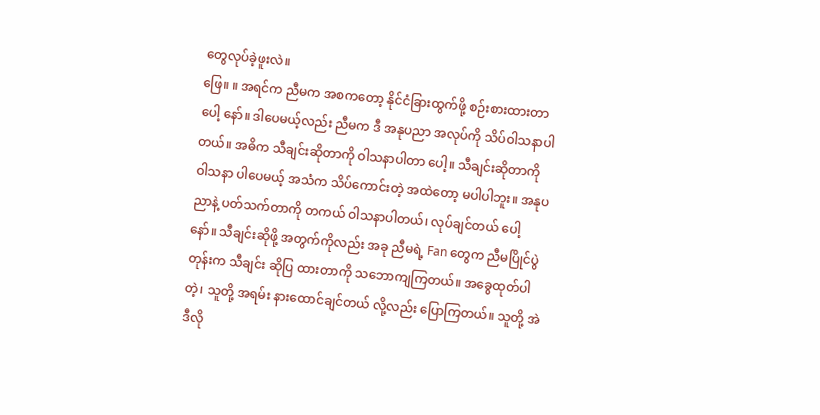တွေလုပ်ခဲ့ဖူးလဲ။
ဖြေ။ ။ အရင်က ညီမက အစကတော့ နိုင်ငံခြားထွက်ဖို့ စဉ်းစားထားတာပေါ့ နော်။ ဒါပေမယ့်လည်း ညီမက ဒီ အနုပညာ အလုပ်ကို သိပ်ဝါသနာပါတယ်။ အဓိက သီချင်းဆိုတာကို ဝါသနာပါတာ ပေါ့။ သီချင်းဆိုတာကို ဝါသနာ ပါပေမယ့် အသံက သိပ်ကောင်းတဲ့ အထဲတော့ မပါပါဘူး။ အနုပညာနဲ့ ပတ်သက်တာကို တကယ် ဝါသနာပါတယ်၊ လုပ်ချင်တယ် ပေါ့ နော်။ သီချင်းဆိုဖို့ အတွက်ကိုလည်း အခု ညီမရဲ့ Fan တွေက ညီမပြိုင်ပွဲတုန်းက သီချင်း ဆိုပြ ထားတာကို သဘောကျကြတယ်။ အခွေထုတ်ပါ တဲ့၊ သူတို့ အရမ်း နားထောင်ချင်တယ် လို့လည်း ပြောကြတယ်။ သူတို့ အဲဒီလို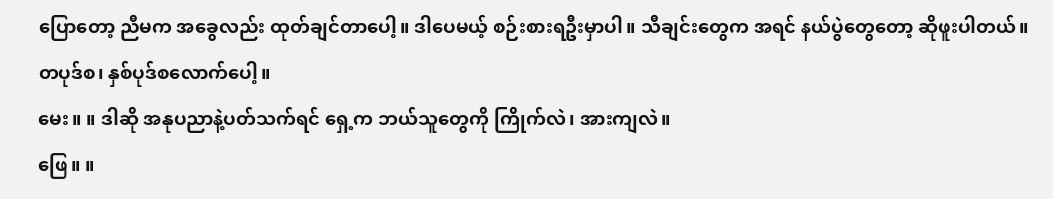ပြောတော့ ညီမက အခွေလည်း ထုတ်ချင်တာပေါ့။ ဒါပေမယ့် စဉ်းစားရဦးမှာပါ။ သီချင်းတွေက အရင် နယ်ပွဲတွေတော့ ဆိုဖူးပါတယ်။ တပုဒ်စ၊ နှစ်ပုဒ်စလောက်ပေါ့။
မေး။ ။ ဒါဆို အနုပညာနဲ့ပတ်သက်ရင် ရှေ့က ဘယ်သူတွေကို ကြိုက်လဲ၊ အားကျလဲ။
ဖြေ။ ။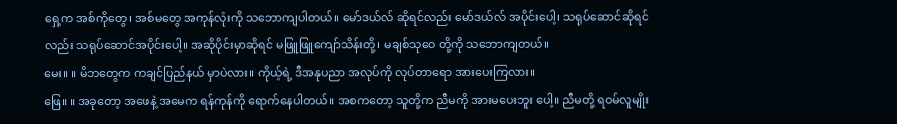ရှေ့က အစ်ကိုတွေ၊ အစ်မတွေ အကုန်လုံးကို သဘောကျပါတယ်။ မော်ဒယ်လ် ဆိုရင်လည်း မော်ဒယ်လ် အပိုင်းပေါ့၊ သရုပ်ဆောင်ဆိုရင်လည်း သရုပ်ဆောင်အပိုင်းပေါ့။ အဆိုပိုင်းမှာဆိုရင် မဖြူဖြူကျော်သိန်းတို့၊ မချစ်သုဝေ တို့ကို သဘောကျတယ်။
မေး။ ။ မိဘတွေက ကချင်ပြည်နယ် မှာပဲလား။ ကိုယ့်ရဲ့ ဒီအနုပညာ အလုပ်ကို လုပ်တာရော အားပေးကြလား။
ဖြေ။ ။ အခုတော့ အဖေနဲ့ အမေက ရန်ကုန်ကို ရောက်နေပါတယ်။ အစကတော့ သူတို့က ညီမကို အားမပေးဘူး ပေါ့။ ညီမတို့ ရဝမ်လူမျိုး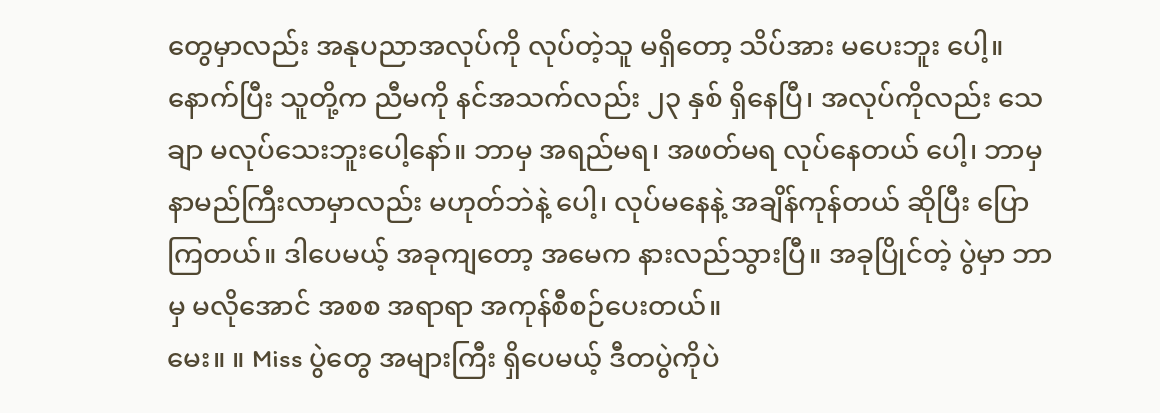တွေမှာလည်း အနုပညာအလုပ်ကို လုပ်တဲ့သူ မရှိတော့ သိပ်အား မပေးဘူး ပေါ့။ နောက်ပြီး သူတို့က ညီမကို နင်အသက်လည်း ၂၃ နှစ် ရှိနေပြီ၊ အလုပ်ကိုလည်း သေချာ မလုပ်သေးဘူးပေါ့နော်။ ဘာမှ အရည်မရ၊ အဖတ်မရ လုပ်နေတယ် ပေါ့၊ ဘာမှ နာမည်ကြီးလာမှာလည်း မဟုတ်ဘဲနဲ့ ပေါ့၊ လုပ်မနေနဲ့ အချိန်ကုန်တယ် ဆိုပြီး ပြောကြတယ်။ ဒါပေမယ့် အခုကျတော့ အမေက နားလည်သွားပြီ။ အခုပြိုင်တဲ့ ပွဲမှာ ဘာမှ မလိုအောင် အစစ အရာရာ အကုန်စီစဉ်ပေးတယ်။
မေး။ ။ Miss ပွဲတွေ အများကြီး ရှိပေမယ့် ဒီတပွဲကိုပဲ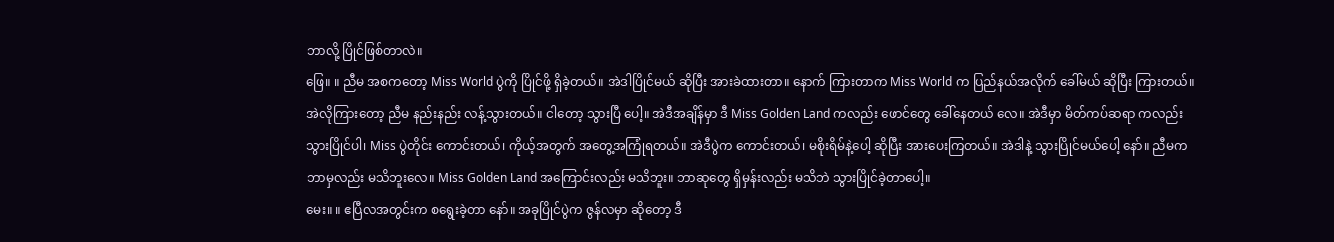ဘာလို့ ပြိုင်ဖြစ်တာလဲ။
ဖြေ။ ။ ညီမ အစကတော့ Miss World ပွဲကို ပြိုင်ဖို့ ရှိခဲ့တယ်။ အဲဒါပြိုင်မယ် ဆိုပြီး အားခဲထားတာ။ နောက် ကြားတာက Miss World က ပြည်နယ်အလိုက် ခေါ်မယ် ဆိုပြီး ကြားတယ်။ အဲလိုကြားတော့ ညီမ နည်းနည်း လန့်သွားတယ်။ ငါတော့ သွားပြီ ပေါ့။ အဲဒီအချိန်မှာ ဒီ Miss Golden Land ကလည်း ဖောင်တွေ ခေါ်နေတယ် လေ။ အဲဒီမှာ မိတ်ကပ်ဆရာ ကလည်း သွားပြိုင်ပါ၊ Miss ပွဲတိုင်း ကောင်းတယ်၊ ကိုယ့်အတွက် အတွေ့အကြုံရတယ်။ အဲဒီပွဲက ကောင်းတယ်၊ မစိုးရိမ်နဲ့ပေါ့ ဆိုပြီး အားပေးကြတယ်။ အဲဒါနဲ့ သွားပြိုင်မယ်ပေါ့ နော်။ ညီမက ဘာမှလည်း မသိဘူးလေ။ Miss Golden Land အကြောင်းလည်း မသိဘူး။ ဘာဆုတွေ ရှိမှန်းလည်း မသိဘဲ သွားပြိုင်ခဲ့တာပေါ့။
မေး။ ။ ဧပြီလအတွင်းက စရွေးခဲ့တာ နော်။ အခုပြိုင်ပွဲက ဇွန်လမှာ ဆိုတော့ ဒီ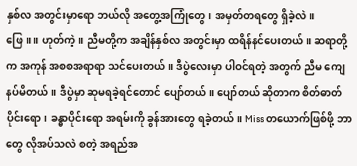နှစ်လ အတွင်းမှာရော ဘယ်လို အတွေ့အကြုံတွေ၊ အမှတ်တရတွေ ရှိခဲ့လဲ။
ဖြေ။ ။ ဟုတ်ကဲ့။ ညီမတို့က အချိန်နှစ်လ အတွင်းမှာ ထရိန်နင်ပေးတယ်။ ဆရာတို့က အကုန် အစစအရာရာ သင်ပေးတယ်။ ဒီပွဲလေးမှာ ပါဝင်ရတဲ့ အတွက် ညီမ ကျေနပ်မိတယ်။ ဒီပွဲမှာ ဆုမရခဲ့ရင်တောင် ပျော်တယ်။ ပျော်တယ် ဆိုတာက စိတ်ဓာတ်ပိုင်းရော၊ ခန္ဓာပိုင်းရော အရမ်းကို ခွန်အားတွေ ရခဲ့တယ်။ Miss တယောက်ဖြစ်ဖို့ ဘာတွေ လိုအပ်သလဲ စတဲ့ အရည်အ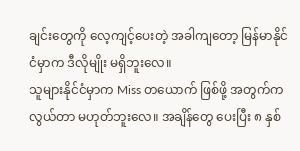ချင်းတွေကို လေ့ကျင့်ပေးတဲ့ အခါကျတော့ မြန်မာနိုင်ငံမှာက ဒီလိုမျိုး မရှိဘူးလေ။
သူများနိုင်ငံမှာက Miss တယောက် ဖြစ်ဖို့ အတွက်က လွယ်တာ မဟုတ်ဘူးလေ။ အချိန်တွေ ပေးပြီး ၈ နှစ်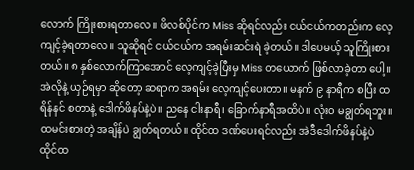လောက် ကြိုးစားရတာလေ။ ဖိလစ်ပိုင်က Miss ဆိုရင်လည်း ငယ်ငယ်ကတည်းက လေ့ကျင့်ခဲ့ရတာလေ။ သူဆိုရင် ငယ်ငယ်က အရမ်းဆင်းရဲ ခဲ့တယ်။ ဒါပေမယ့် သူကြိုးစားတယ်။ ၈ နှစ်လောက်ကြာအောင် လေ့ကျင့်ခဲ့ပြီးမှ Miss တယောက် ဖြစ်လာခဲ့တာ ပေါ့။
အဲလိုနဲ့ ယှဉ်ရမှာ ဆိုတော့ ဆရာက အရမ်း လေ့ကျင့်ပေးတာ။ မနက် ၉ နာရီက စပြီး ထရိန်နင် စတာနဲ့ ဒေါက်ဖိနပ်နဲ့ပဲ။ ညနေ ငါးနာရီ၊ ခြောက်နာရီအထိပဲ။ လုံးဝ မချွတ်ရဘူး။ ထမင်းစားတဲ့ အချိန်ပဲ ချွတ်ရတယ်။ ထိုင်ထ ဒဏ်ပေးရင်လည်း အဲဒီဒေါက်ဖိနပ်နဲ့ပဲ ထိုင်ထ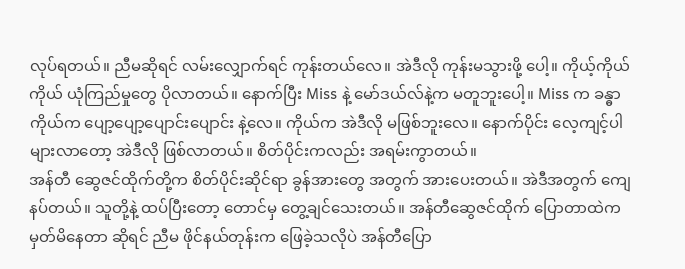လုပ်ရတယ်။ ညီမဆိုရင် လမ်းလျှောက်ရင် ကုန်းတယ်လေ။ အဲဒီလို ကုန်းမသွားဖို့ ပေါ့။ ကိုယ့်ကိုယ်ကိုယ် ယုံကြည်မှုတွေ ပိုလာတယ်။ နောက်ပြီး Miss နဲ့ မော်ဒယ်လ်နဲ့က မတူဘူးပေါ့။ Miss က ခန္ဓာကိုယ်က ပျော့ပျော့ပျောင်းပျောင်း နဲ့လေ။ ကိုယ်က အဲဒီလို မဖြစ်ဘူးလေ။ နောက်ပိုင်း လေ့ကျင့်ပါ များလာတော့ အဲဒီလို ဖြစ်လာတယ်။ စိတ်ပိုင်းကလည်း အရမ်းကွာတယ်။
အန်တီ ဆွေဇင်ထိုက်တို့က စိတ်ပိုင်းဆိုင်ရာ ခွန်အားတွေ အတွက် အားပေးတယ်။ အဲဒီအတွက် ကျေနပ်တယ်။ သူတို့နဲ့ ထပ်ပြီးတော့ တောင်မှ တွေ့ချင်သေးတယ်။ အန်တီဆွေဇင်ထိုက် ပြောတာထဲက မှတ်မိနေတာ ဆိုရင် ညီမ ဖိုင်နယ်တုန်းက ဖြေခဲ့သလိုပဲ အန်တီပြော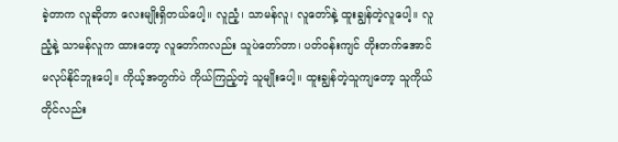ခဲ့တာက လူဆိုတာ လေးမျိုးရှိတယ်ပေါ့။ လူညံ့၊ သာမန်လူ၊ လူတော်နဲ့ ထူးချွန်တဲ့လူပေါ့။ လူညံ့နဲ့ သာမန်လူက ထားတော့ လူတော်ကလည်း သူပဲတော်တာ၊ ပတ်ဝန်းကျင် တိုးတက်အောင် မလုပ်နိုင်ဘူးပေါ့။ ကိုယ့်အတွက်ပဲ ကိုယ်ကြည့်တဲ့ သူမျိုးပေါ့။ ထူးချွန်တဲ့သူကျတော့ သူကိုယ်တိုင်လည်း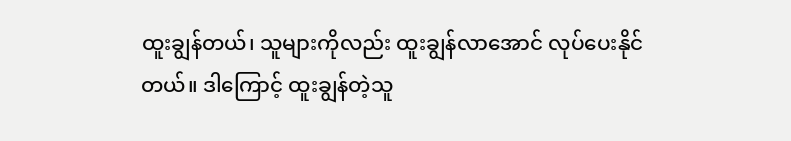ထူးချွန်တယ်၊ သူများကိုလည်း ထူးချွန်လာအောင် လုပ်ပေးနိုင်တယ်။ ဒါကြောင့် ထူးချွန်တဲ့သူ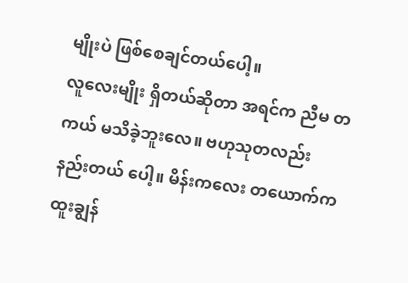မျိုးပဲ ဖြစ်စေချင်တယ်ပေါ့။
လူလေးမျိုး ရှိတယ်ဆိုတာ အရင်က ညီမ တကယ် မသိခဲ့ဘူးလေ။ ဗဟုသုတလည်း နည်းတယ် ပေါ့။ မိန်းကလေး တယောက်က ထူးချွန်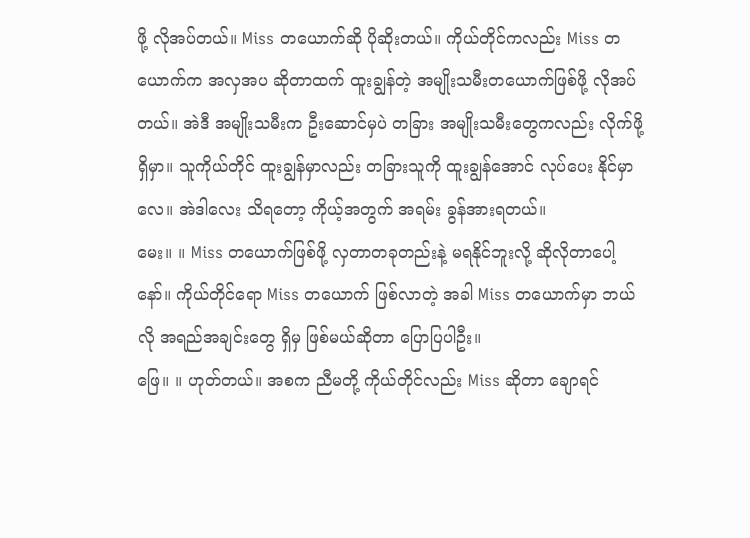ဖို့ လိုအပ်တယ်။ Miss တယောက်ဆို ပိုဆိုးတယ်။ ကိုယ်တိုင်ကလည်း Miss တယောက်က အလှအပ ဆိုတာထက် ထူးချွန်တဲ့ အမျိုးသမီးတယောက်ဖြစ်ဖို့ လိုအပ်တယ်။ အဲဒီ အမျိုးသမီးက ဦးဆောင်မှပဲ တခြား အမျိုးသမီးတွေကလည်း လိုက်ဖို့ ရှိမှာ။ သူကိုယ်တိုင် ထူးချွန်မှာလည်း တခြားသူကို ထူးချွန်အောင် လုပ်ပေး နိုင်မှာ လေ။ အဲဒါလေး သိရတော့ ကိုယ့်အတွက် အရမ်း ခွန်အားရတယ်။
မေး။ ။ Miss တယောက်ဖြစ်ဖို့ လှတာတခုတည်းနဲ့ မရနိုင်ဘူးလို့ ဆိုလိုတာပေါ့နော်။ ကိုယ်တိုင်ရော Miss တယောက် ဖြစ်လာတဲ့ အခါ Miss တယောက်မှာ ဘယ်လို အရည်အချင်းတွေ ရှိမှ ဖြစ်မယ်ဆိုတာ ပြောပြပါဦး။
ဖြေ။ ။ ဟုတ်တယ်။ အစက ညီမတို့ ကိုယ်တိုင်လည်း Miss ဆိုတာ ချောရင်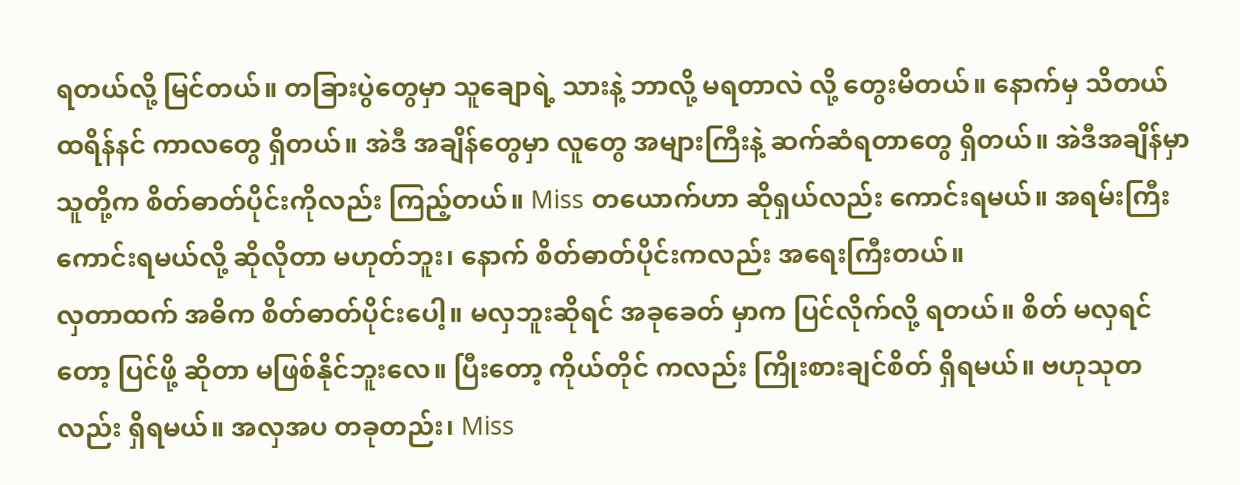ရတယ်လို့ မြင်တယ်။ တခြားပွဲတွေမှာ သူချောရဲ့ သားနဲ့ ဘာလို့ မရတာလဲ လို့ တွေးမိတယ်။ နောက်မှ သိတယ် ထရိန်နင် ကာလတွေ ရှိတယ်။ အဲဒီ အချိန်တွေမှာ လူတွေ အများကြီးနဲ့ ဆက်ဆံရတာတွေ ရှိတယ်။ အဲဒီအချိန်မှာ သူတို့က စိတ်ဓာတ်ပိုင်းကိုလည်း ကြည့်တယ်။ Miss တယောက်ဟာ ဆိုရှယ်လည်း ကောင်းရမယ်။ အရမ်းကြီး ကောင်းရမယ်လို့ ဆိုလိုတာ မဟုတ်ဘူး၊ နောက် စိတ်ဓာတ်ပိုင်းကလည်း အရေးကြီးတယ်။
လှတာထက် အဓိက စိတ်ဓာတ်ပိုင်းပေါ့။ မလှဘူးဆိုရင် အခုခေတ် မှာက ပြင်လိုက်လို့ ရတယ်။ စိတ် မလှရင်တော့ ပြင်ဖို့ ဆိုတာ မဖြစ်နိုင်ဘူးလေ။ ပြီးတော့ ကိုယ်တိုင် ကလည်း ကြိုးစားချင်စိတ် ရှိရမယ်။ ဗဟုသုတလည်း ရှိရမယ်။ အလှအပ တခုတည်း၊ Miss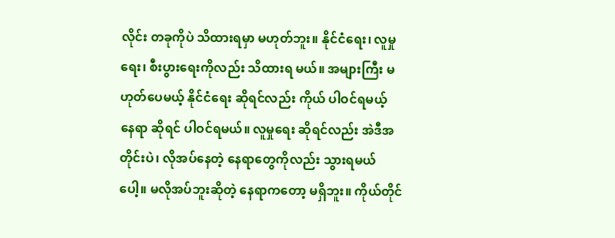လိုင်း တခုကိုပဲ သိထားရမှာ မဟုတ်ဘူး။ နိုင်ငံရေး၊ လူမှုရေး၊ စီးပွားရေးကိုလည်း သိထားရ မယ်။ အများကြီး မဟုတ်ပေမယ့် နိုင်ငံရေး ဆိုရင်လည်း ကိုယ် ပါဝင်ရမယ့် နေရာ ဆိုရင် ပါဝင်ရမယ်။ လူမှုရေး ဆိုရင်လည်း အဲဒီအတိုင်းပဲ၊ လိုအပ်နေတဲ့ နေရာတွေကိုလည်း သွားရမယ်ပေါ့။ မလိုအပ်ဘူးဆိုတဲ့ နေရာကတော့ မရှိဘူး။ ကိုယ်တိုင်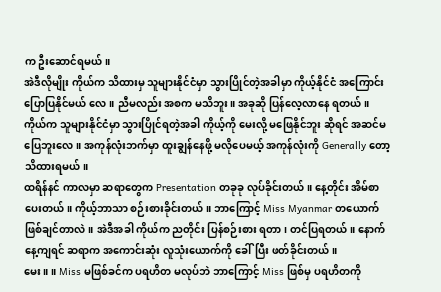က ဦးဆောင်ရမယ်။
အဲဒီလိုမျိုး ကိုယ်က သိထားမှ သူများနိုင်ငံမှာ သွားပြိုင်တဲ့အခါမှာ ကိုယ့်နိုင်ငံ အကြောင်း ပြောပြနိုင်မယ် လေ။ ညီမလည်း အစက မသိဘူး။ အခုဆို ပြန်လေ့လာနေ ရတယ်။ ကိုယ်က သူများနိုင်ငံမှာ သွားပြိုင်ရတဲ့အခါ ကိုယ့်ကို မေးလို့ မဖြေနိုင်ဘူး ဆိုရင် အဆင်မပြေဘူးလေ။ အကုန်လုံးဘက်မှာ ထူးချွန်နေဖို့ မလိုပေမယ့် အကုန်လုံးကို Generally တော့ သိထားရမယ်။
ထရိန်နင် ကာလမှာ ဆရာတွေက Presentation တခုခု လုပ်ခိုင်းတယ်။ နေ့တိုင်း အိမ်စာ ပေးတယ်။ ကိုယ့်ဘာသာ စဉ်းစားခိုင်းတယ်။ ဘာကြောင့် Miss Myanmar တယောက် ဖြစ်ချင်တာလဲ။ အဲဒီအခါ ကိုယ်က ညတိုင်း ပြန်စဉ်းစား ရတာ၊ တင်ပြရတယ်။ နောက်နေ့ကျရင် ဆရာက အကောင်းဆုံး လူသုံးယောက်ကို ခေါ်ပြီး ဖတ်ခိုင်းတယ်။
မေး။ ။ Miss မဖြစ်ခင်က ပရဟိတ မလုပ်ဘဲ ဘာကြောင့် Miss ဖြစ်မှ ပရဟိတကို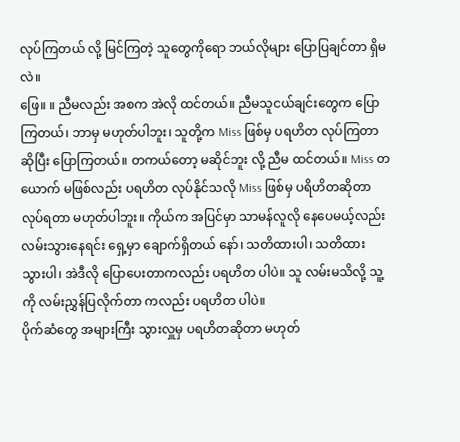လုပ်ကြတယ် လို့ မြင်ကြတဲ့ သူတွေကိုရော ဘယ်လိုများ ပြောပြချင်တာ ရှိမလဲ။
ဖြေ။ ။ ညီမလည်း အစက အဲလို ထင်တယ်။ ညီမသူငယ်ချင်းတွေက ပြောကြတယ်၊ ဘာမှ မဟုတ်ပါဘူး၊ သူတို့က Miss ဖြစ်မှ ပရဟိတ လုပ်ကြတာ ဆိုပြီး ပြောကြတယ်။ တကယ်တော့ မဆိုင်ဘူး လို့ ညီမ ထင်တယ်။ Miss တယောက် မဖြစ်လည်း ပရဟိတ လုပ်နိုင်သလို Miss ဖြစ်မှ ပရိဟိတဆိုတာ လုပ်ရတာ မဟုတ်ပါဘူး။ ကိုယ်က အပြင်မှာ သာမန်လူလို နေပေမယ့်လည်း လမ်းသွားနေရင်း ရှေ့မှာ ချောက်ရှိတယ် နော်၊ သတိထားပါ၊ သတိထား သွားပါ၊ အဲဒီလို ပြောပေးတာကလည်း ပရဟိတ ပါပဲ။ သူ လမ်းမသိလို့ သူ့ကို လမ်းညွှန်ပြလိုက်တာ ကလည်း ပရဟိတ ပါပဲ။
ပိုက်ဆံတွေ အများကြီး သွားလှူမှ ပရဟိတဆိုတာ မဟုတ်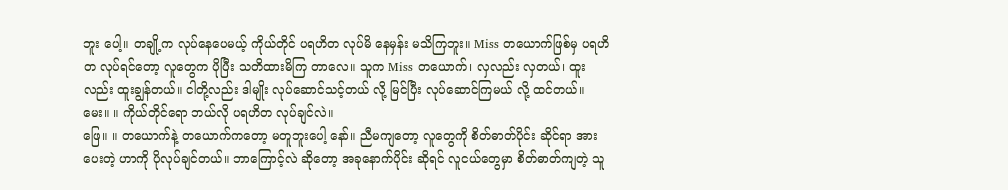ဘူး ပေါ့။ တချို့က လုပ်နေပေမယ့် ကိုယ်တိုင် ပရဟိတ လုပ်မိ နေမှန်း မသိကြဘူး။ Miss တယောက်ဖြစ်မှ ပရဟိတ လုပ်ရင်တော့ လူတွေက ပိုပြီး သတိထားမိကြ တာလေ။ သူက Miss တယောက်၊ လှလည်း လှတယ်၊ ထူးလည်း ထူးချွန်တယ်။ ငါတို့လည်း ဒါမျိုး လုပ်ဆောင်သင့်တယ် လို့ မြင်ပြီး လုပ်ဆောင်ကြမယ် လို့ ထင်တယ်။
မေး။ ။ ကိုယ်တိုင်ရော ဘယ်လို ပရဟိတ လုပ်ချင်လဲ။
ဖြေ။ ။ တယောက်နဲ့ တယောက်ကတော့ မတူဘူးပေါ့ နော်။ ညီမကျတော့ လူတွေကို စိတ်ဓာတ်ပိုင်း ဆိုင်ရာ အားပေးတဲ့ ဟာကို ပိုလုပ်ချင်တယ်။ ဘာကြောင့်လဲ ဆိုတော့ အခုနောက်ပိုင်း ဆိုရင် လူငယ်တွေမှာ စိတ်ဓာတ်ကျတဲ့ သူ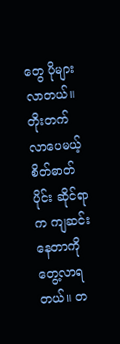တွေ ပိုများလာတယ်။ တိုးတက်လာပေမယ့် စိတ်ဓာတ်ပိုင်း ဆိုင်ရာက ကျဆင်းနေတာကို တွေ့လာရတယ်။ တ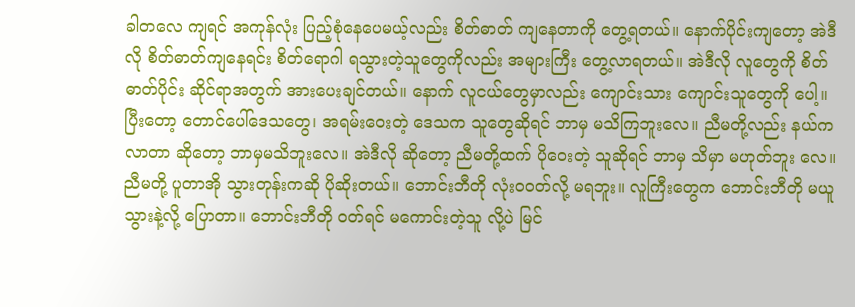ခါတလေ ကျရင် အကုန်လုံး ပြည့်စုံနေပေမယ့်လည်း စိတ်ဓာတ် ကျနေတာကို တွေ့ရတယ်။ နောက်ပိုင်းကျတော့ အဲဒီလို စိတ်ဓာတ်ကျနေရင်း စိတ်ရောဂါ ရသွားတဲ့သူတွေကိုလည်း အများကြီး တွေ့လာရတယ်။ အဲဒီလို လူတွေကို စိတ်ဓာတ်ပိုင်း ဆိုင်ရာအတွက် အားပေးချင်တယ်။ နောက် လူငယ်တွေမှာလည်း ကျောင်းသား ကျောင်းသူတွေကို ပေါ့။
ပြီးတော့ တောင်ပေါ်ဒေသတွေ၊ အရမ်းဝေးတဲ့ ဒေသက သူတွေဆိုရင် ဘာမှ မသိကြဘူးလေ။ ညီမတို့လည်း နယ်က လာတာ ဆိုတော့ ဘာမှမသိဘူးလေ။ အဲဒီလို ဆိုတော့ ညီမတို့ထက် ပိုဝေးတဲ့ သူဆိုရင် ဘာမှ သိမှာ မဟုတ်ဘူး လေ။ ညီမတို့ ပူတာအို သွားတုန်းကဆို ပိုဆိုးတယ်။ ဘောင်းဘီတို လုံးဝဝတ်လို့ မရဘူး။ လူကြီးတွေက ဘောင်းဘီတို မယူသွားနဲ့လို့ ပြောတာ။ ဘောင်းဘီတို ဝတ်ရင် မကောင်းတဲ့သူ လို့ပဲ မြင်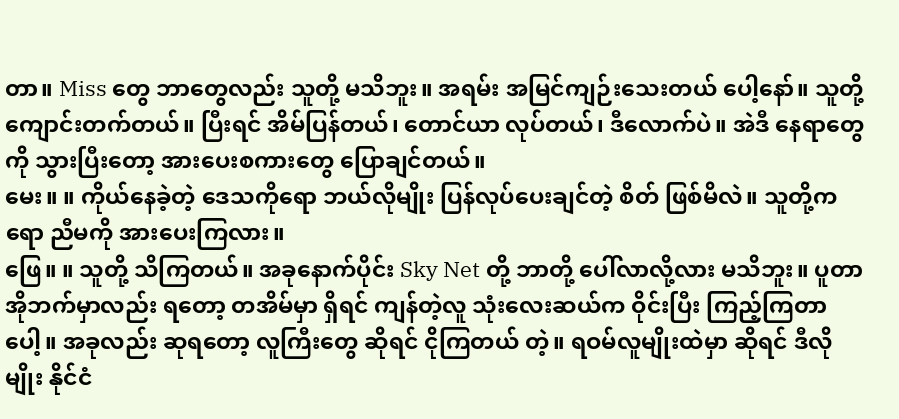တာ။ Miss တွေ ဘာတွေလည်း သူတို့ မသိဘူး။ အရမ်း အမြင်ကျဉ်းသေးတယ် ပေါ့နော်။ သူတို့ ကျောင်းတက်တယ်။ ပြီးရင် အိမ်ပြန်တယ်၊ တောင်ယာ လုပ်တယ်၊ ဒီလောက်ပဲ။ အဲဒီ နေရာတွေကို သွားပြီးတော့ အားပေးစကားတွေ ပြောချင်တယ်။
မေး။ ။ ကိုယ်နေခဲ့တဲ့ ဒေသကိုရော ဘယ်လိုမျိုး ပြန်လုပ်ပေးချင်တဲ့ စိတ် ဖြစ်မိလဲ။ သူတို့ကရော ညီမကို အားပေးကြလား။
ဖြေ။ ။ သူတို့ သိကြတယ်။ အခုနောက်ပိုင်း Sky Net တို့ ဘာတို့ ပေါ်လာလို့လား မသိဘူး။ ပူတာအိုဘက်မှာလည်း ရတော့ တအိမ်မှာ ရှိရင် ကျန်တဲ့လူ သုံးလေးဆယ်က ဝိုင်းပြီး ကြည့်ကြတာပေါ့။ အခုလည်း ဆုရတော့ လူကြီးတွေ ဆိုရင် ငိုကြတယ် တဲ့။ ရဝမ်လူမျိုးထဲမှာ ဆိုရင် ဒီလိုမျိုး နိုင်ငံ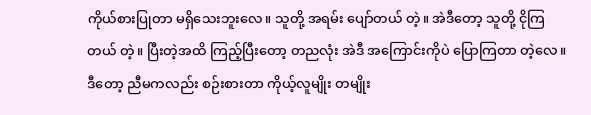ကိုယ်စားပြုတာ မရှိသေးဘူးလေ။ သူတို့ အရမ်း ပျော်တယ် တဲ့။ အဲဒီတော့ သူတို့ ငိုကြတယ် တဲ့။ ပြီးတဲ့အထိ ကြည့်ပြီးတော့ တညလုံး အဲဒီ အကြောင်းကိုပဲ ပြောကြတာ တဲ့လေ။ ဒီတော့ ညီမကလည်း စဉ်းစားတာ ကိုယ့်လူမျိုး တမျိုး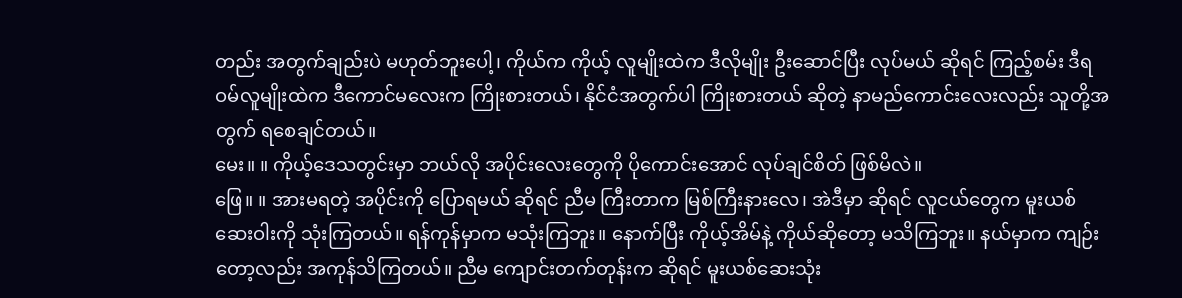တည်း အတွက်ချည်းပဲ မဟုတ်ဘူးပေါ့၊ ကိုယ်က ကိုယ့် လူမျိုးထဲက ဒီလိုမျိုး ဦးဆောင်ပြီး လုပ်မယ် ဆိုရင် ကြည့်စမ်း ဒီရဝမ်လူမျိုးထဲက ဒီကောင်မလေးက ကြိုးစားတယ်၊ နိုင်ငံအတွက်ပါ ကြိုးစားတယ် ဆိုတဲ့ နာမည်ကောင်းလေးလည်း သူတို့အတွက် ရစေချင်တယ်။
မေး။ ။ ကိုယ့်ဒေသတွင်းမှာ ဘယ်လို အပိုင်းလေးတွေကို ပိုကောင်းအောင် လုပ်ချင်စိတ် ဖြစ်မိလဲ။
ဖြေ။ ။ အားမရတဲ့ အပိုင်းကို ပြောရမယ် ဆိုရင် ညီမ ကြီးတာက မြစ်ကြီးနားလေ၊ အဲဒီမှာ ဆိုရင် လူငယ်တွေက မူးယစ်ဆေးဝါးကို သုံးကြတယ်။ ရန်ကုန်မှာက မသုံးကြဘူး။ နောက်ပြီး ကိုယ့်အိမ်နဲ့ ကိုယ်ဆိုတော့ မသိကြဘူး။ နယ်မှာက ကျဉ်းတော့လည်း အကုန်သိကြတယ်။ ညီမ ကျောင်းတက်တုန်းက ဆိုရင် မူးယစ်ဆေးသုံး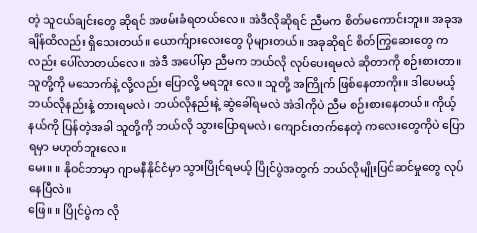တဲ့ သူငယ်ချင်းတွေ ဆိုရင် အဖမ်းခံရတယ်လေ။ အဲဒီလိုဆိုရင် ညီမက စိတ်မကောင်းဘူး။ အခုအချိန်ထိလည်း ရှိသေးတယ်။ ယောက်ျားလေးတွေ ပိုများတယ်။ အခုဆိုရင် စိတ်ကြွဆေးတွေ ကလည်း ပေါ်လာတယ်လေ။ အဲဒီ အပေါ်မှာ ညီမက ဘယ်လို လုပ်ပေးရမလဲ ဆိုတာကို စဉ်းစားတာ။ သူတို့ကို မသောက်နဲ့ လို့လည်း ပြောလို့ မရဘူး လေ။ သူတို့ အကြိုက် ဖြစ်နေတာကိုး။ ဒါပေမယ့် ဘယ်လိုနည်းနဲ့ တားရမလဲ၊ ဘယ်လိုနည်းနဲ့ ဆွဲခေါ်ရမလဲ အဲဒါကိုပဲ ညီမ စဉ်းစားနေတယ်။ ကိုယ့်နယ်ကို ပြန်တဲ့အခါ သူတို့ကို ဘယ်လို သွားပြောရမလဲ၊ ကျောင်းတက်နေတဲ့ ကလေးတွေကိုပဲ ပြောရမှာ မဟုတ်ဘူးလေ။
မေး။ ။ နိုဝင်ဘာမှာ ဂျာမနီနိုင်ငံမှာ သွားပြိုင်ရမယ့် ပြိုင်ပွဲအတွက် ဘယ်လိုမျိုးပြင်ဆင်မှုတွေ လုပ်နေပြီလဲ။
ဖြေ။ ။ ပြိုင်ပွဲက လို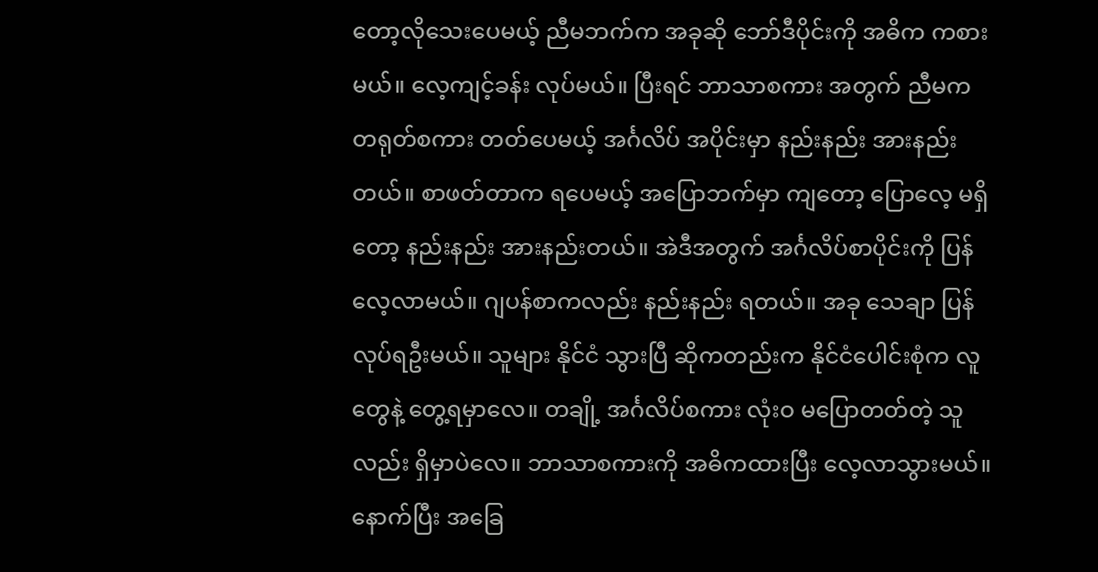တော့လိုသေးပေမယ့် ညီမဘက်က အခုဆို ဘော်ဒီပိုင်းကို အဓိက ကစားမယ်။ လေ့ကျင့်ခန်း လုပ်မယ်။ ပြီးရင် ဘာသာစကား အတွက် ညီမက တရုတ်စကား တတ်ပေမယ့် အင်္ဂလိပ် အပိုင်းမှာ နည်းနည်း အားနည်းတယ်။ စာဖတ်တာက ရပေမယ့် အပြောဘက်မှာ ကျတော့ ပြောလေ့ မရှိတော့ နည်းနည်း အားနည်းတယ်။ အဲဒီအတွက် အင်္ဂလိပ်စာပိုင်းကို ပြန်လေ့လာမယ်။ ဂျပန်စာကလည်း နည်းနည်း ရတယ်။ အခု သေချာ ပြန်လုပ်ရဦးမယ်။ သူများ နိုင်ငံ သွားပြီ ဆိုကတည်းက နိုင်ငံပေါင်းစုံက လူတွေနဲ့ တွေ့ရမှာလေ။ တချို့ အင်္ဂလိပ်စကား လုံးဝ မပြောတတ်တဲ့ သူလည်း ရှိမှာပဲလေ။ ဘာသာစကားကို အဓိကထားပြီး လေ့လာသွားမယ်။ နောက်ပြီး အခြေ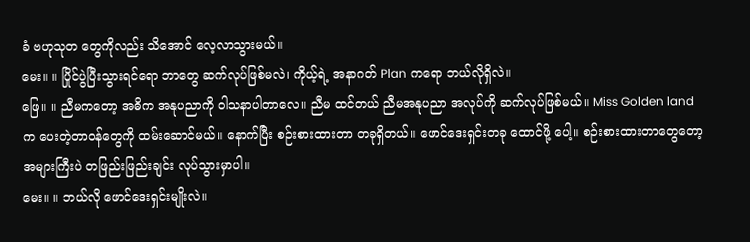ခံ ဗဟုသုတ တွေကိုလည်း သိအောင် လေ့လာသွားမယ်။
မေး။ ။ ပြိုင်ပွဲပြီးသွားရင်ရော ဘာတွေ ဆက်လုပ်ဖြစ်မလဲ၊ ကိုယ့်ရဲ့ အနာဂတ် Plan ကရော ဘယ်လိုရှိလဲ။
ဖြေ။ ။ ညီမကတော့ အဓိက အနုပညာကို ဝါသနာပါတာလေ။ ညီမ ထင်တယ် ညီမအနုပညာ အလုပ်ကို ဆက်လုပ်ဖြစ်မယ်။ Miss Golden land က ပေးတဲ့တာဝန်တွေကို ထမ်းဆောင်မယ်။ နောက်ပြီး စဉ်းစားထားတာ တခုရှိတယ်။ ဖောင်ဒေးရှင်းတခု ထောင်ဖို့ ပေါ့။ စဉ်းစားထားတာတွေတော့ အများကြီးပဲ တဖြည်းဖြည်းချင်း လုပ်သွားမှာပါ။
မေး။ ။ ဘယ်လို ဖောင်ဒေးရှင်းမျိုးလဲ။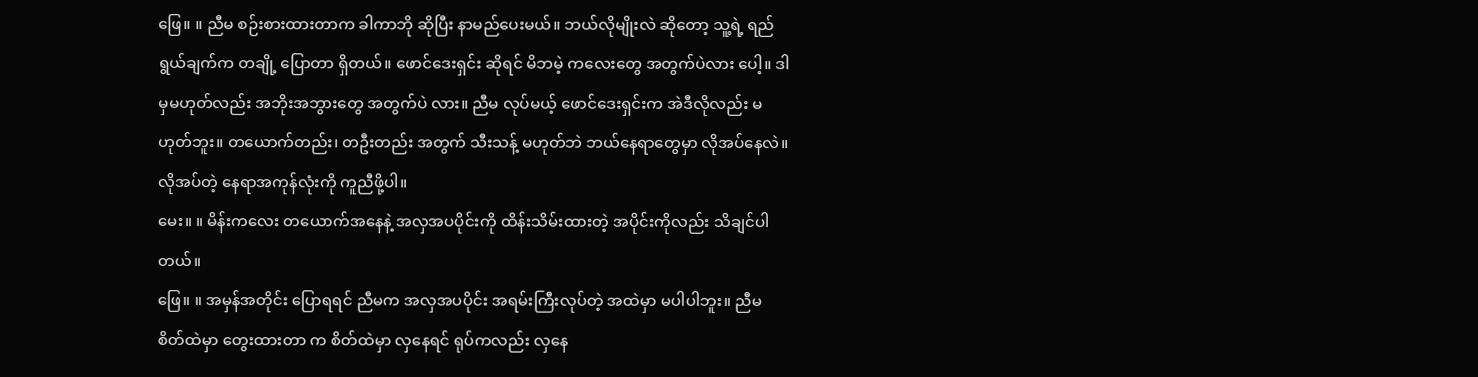ဖြေ။ ။ ညီမ စဉ်းစားထားတာက ခါကာဘို ဆိုပြီး နာမည်ပေးမယ်။ ဘယ်လိုမျိုးလဲ ဆိုတော့ သူ့ရဲ့ ရည်ရွယ်ချက်က တချို့ ပြောတာ ရှိတယ်။ ဖောင်ဒေးရှင်း ဆိုရင် မိဘမဲ့ ကလေးတွေ အတွက်ပဲလား ပေါ့။ ဒါမှမဟုတ်လည်း အဘိုးအဘွားတွေ အတွက်ပဲ လား။ ညီမ လုပ်မယ့် ဖောင်ဒေးရှင်းက အဲဒီလိုလည်း မဟုတ်ဘူး။ တယောက်တည်း၊ တဦးတည်း အတွက် သီးသန့် မဟုတ်ဘဲ ဘယ်နေရာတွေမှာ လိုအပ်နေလဲ။ လိုအပ်တဲ့ နေရာအကုန်လုံးကို ကူညီဖို့ပါ။
မေး။ ။ မိန်းကလေး တယောက်အနေနဲ့ အလှအပပိုင်းကို ထိန်းသိမ်းထားတဲ့ အပိုင်းကိုလည်း သိချင်ပါတယ်။
ဖြေ။ ။ အမှန်အတိုင်း ပြောရရင် ညီမက အလှအပပိုင်း အရမ်းကြီးလုပ်တဲ့ အထဲမှာ မပါပါဘူး။ ညီမ စိတ်ထဲမှာ တွေးထားတာ က စိတ်ထဲမှာ လှနေရင် ရုပ်ကလည်း လှနေ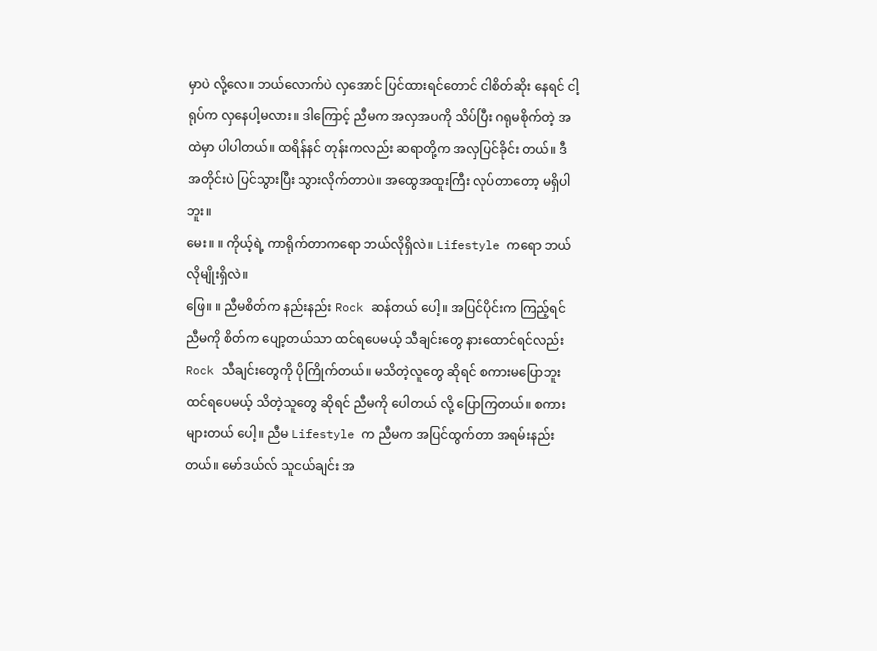မှာပဲ လို့လေ။ ဘယ်လောက်ပဲ လှအောင် ပြင်ထားရင်တောင် ငါစိတ်ဆိုး နေရင် ငါ့ရုပ်က လှနေပါ့မလား။ ဒါကြောင့် ညီမက အလှအပကို သိပ်ပြီး ဂရုမစိုက်တဲ့ အထဲမှာ ပါပါတယ်။ ထရိန်နင် တုန်းကလည်း ဆရာတို့က အလှပြင်ခိုင်း တယ်။ ဒီအတိုင်းပဲ ပြင်သွားပြီး သွားလိုက်တာပဲ။ အထွေအထူးကြီး လုပ်တာတော့ မရှိပါဘူး။
မေး။ ။ ကိုယ့်ရဲ့ ကာရိုက်တာကရော ဘယ်လိုရှိလဲ။ Lifestyle ကရော ဘယ်လိုမျိုးရှိလဲ။
ဖြေ။ ။ ညီမစိတ်က နည်းနည်း Rock ဆန်တယ် ပေါ့။ အပြင်ပိုင်းက ကြည့်ရင် ညီမကို စိတ်က ပျော့တယ်သာ ထင်ရပေမယ့် သီချင်းတွေ နားထောင်ရင်လည်း Rock သီချင်းတွေကို ပိုကြိုက်တယ်။ မသိတဲ့လူတွေ ဆိုရင် စကားမပြောဘူး ထင်ရပေမယ့် သိတဲ့သူတွေ ဆိုရင် ညီမကို ပေါတယ် လို့ ပြောကြတယ်။ စကားများတယ် ပေါ့။ ညီမ Lifestyle က ညီမက အပြင်ထွက်တာ အရမ်းနည်းတယ်။ မော်ဒယ်လ် သူငယ်ချင်း အ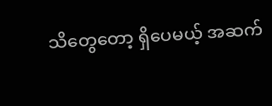သိတွေတော့ ရှိပေမယ့် အဆက်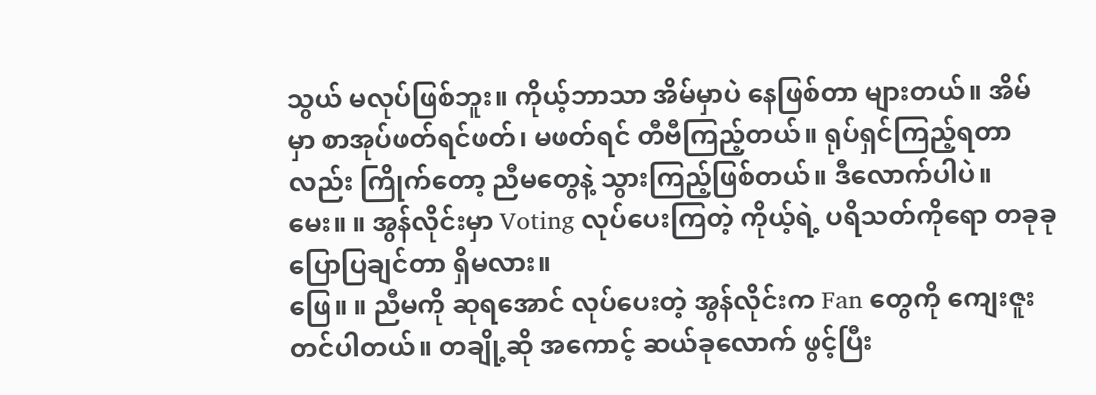သွယ် မလုပ်ဖြစ်ဘူး။ ကိုယ့်ဘာသာ အိမ်မှာပဲ နေဖြစ်တာ များတယ်။ အိမ်မှာ စာအုပ်ဖတ်ရင်ဖတ်၊ မဖတ်ရင် တီဗီကြည့်တယ်။ ရုပ်ရှင်ကြည့်ရတာလည်း ကြိုက်တော့ ညီမတွေနဲ့ သွားကြည့်ဖြစ်တယ်။ ဒီလောက်ပါပဲ။
မေး။ ။ အွန်လိုင်းမှာ Voting လုပ်ပေးကြတဲ့ ကိုယ့်ရဲ့ ပရိသတ်ကိုရော တခုခုပြောပြချင်တာ ရှိမလား။
ဖြေ။ ။ ညီမကို ဆုရအောင် လုပ်ပေးတဲ့ အွန်လိုင်းက Fan တွေကို ကျေးဇူးတင်ပါတယ်။ တချို့ဆို အကောင့် ဆယ်ခုလောက် ဖွင့်ပြီး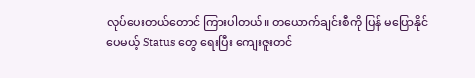လုပ်ပေးတယ်တောင် ကြားပါတယ်။ တယောက်ချင်းစီကို ပြန် မပြောနိုင်ပေမယ့် Status တွေ ရေးပြီး ကျေးဇူးတင်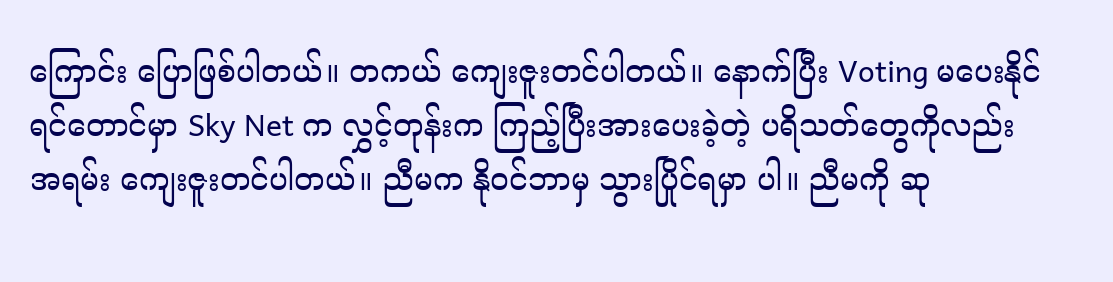ကြောင်း ပြောဖြစ်ပါတယ်။ တကယ် ကျေးဇူးတင်ပါတယ်။ နောက်ပြီး Voting မပေးနိုင် ရင်တောင်မှာ Sky Net က လွှင့်တုန်းက ကြည့်ပြီးအားပေးခဲ့တဲ့ ပရိသတ်တွေကိုလည်း အရမ်း ကျေးဇူးတင်ပါတယ်။ ညီမက နိုဝင်ဘာမှ သွားပြိုင်ရမှာ ပါ။ ညီမကို ဆု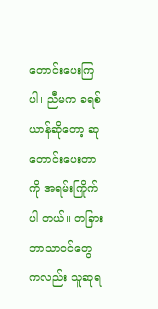တောင်းပေးကြပါ၊ ညီမက ခရစ်ယာန်ဆိုတော့ ဆုတောင်းပေးတာကို အရမ်းကြိုက်ပါ တယ်။ တခြားဘာသာဝင်တွေ ကလည်း သူဆုရ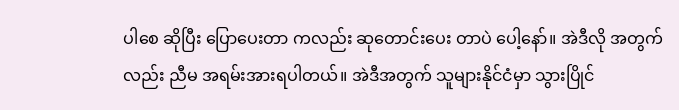ပါစေ ဆိုပြီး ပြောပေးတာ ကလည်း ဆုတောင်းပေး တာပဲ ပေါ့နော်။ အဲဒီလို အတွက်လည်း ညီမ အရမ်းအားရပါတယ်။ အဲဒီအတွက် သူများနိုင်ငံမှာ သွားပြိုင်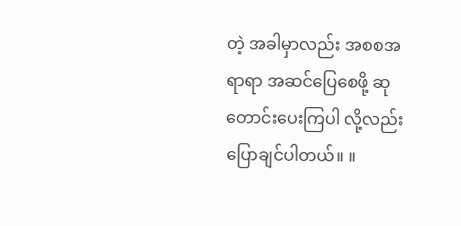တဲ့ အခါမှာလည်း အစစအရာရာ အဆင်ပြေစေဖို့ ဆုတောင်းပေးကြပါ လို့လည်း ပြောချင်ပါတယ်။ ။